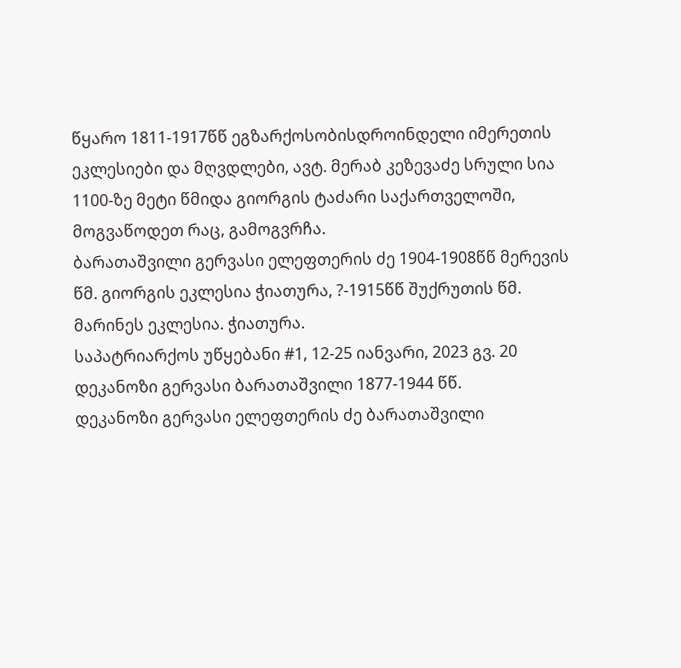წყარო 1811-1917წწ ეგზარქოსობისდროინდელი იმერეთის ეკლესიები და მღვდლები, ავტ. მერაბ კეზევაძე სრული სია
1100-ზე მეტი წმიდა გიორგის ტაძარი საქართველოში, მოგვაწოდეთ რაც, გამოგვრჩა.
ბარათაშვილი გერვასი ელეფთერის ძე 1904-1908წწ მერევის წმ. გიორგის ეკლესია ჭიათურა, ?-1915წწ შუქრუთის წმ. მარინეს ეკლესია. ჭიათურა.
საპატრიარქოს უწყებანი #1, 12-25 იანვარი, 2023 გვ. 20
დეკანოზი გერვასი ბარათაშვილი 1877-1944 წწ.
დეკანოზი გერვასი ელეფთერის ძე ბარათაშვილი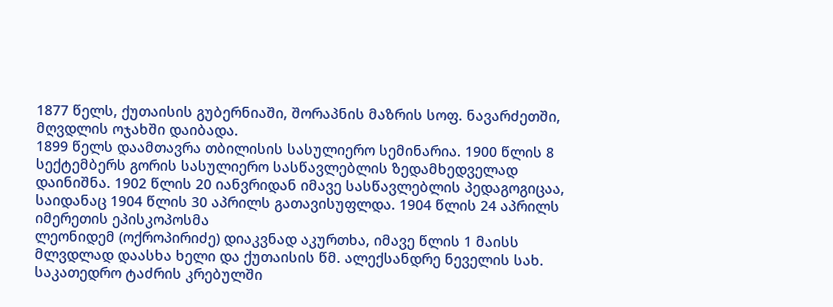1877 წელს, ქუთაისის გუბერნიაში, შორაპნის მაზრის სოფ. ნავარძეთში, მღვდლის ოჯახში დაიბადა.
1899 წელს დაამთავრა თბილისის სასულიერო სემინარია. 1900 წლის 8 სექტემბერს გორის სასულიერო სასწავლებლის ზედამხედველად დაინიშნა. 1902 წლის 20 იანვრიდან იმავე სასწავლებლის პედაგოგიცაა, საიდანაც 1904 წლის 30 აპრილს გათავისუფლდა. 1904 წლის 24 აპრილს იმერეთის ეპისკოპოსმა
ლეონიდემ (ოქროპირიძე) დიაკვნად აკურთხა, იმავე წლის 1 მაისს მლვდლად დაასხა ხელი და ქუთაისის წმ. ალექსანდრე ნეველის სახ. საკათედრო ტაძრის კრებულში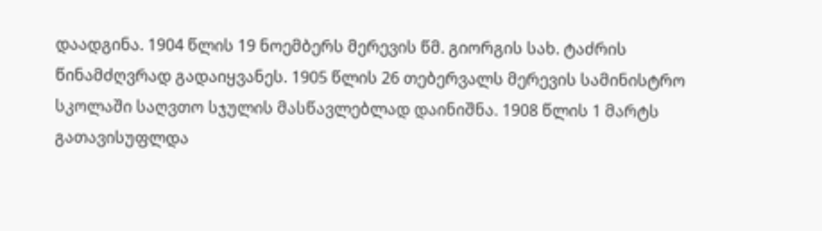დაადგინა. 1904 წლის 19 ნოემბერს მერევის წმ. გიორგის სახ. ტაძრის წინამძღვრად გადაიყვანეს. 1905 წლის 26 თებერვალს მერევის სამინისტრო სკოლაში საღვთო სჯულის მასწავლებლად დაინიშნა. 1908 წლის 1 მარტს გათავისუფლდა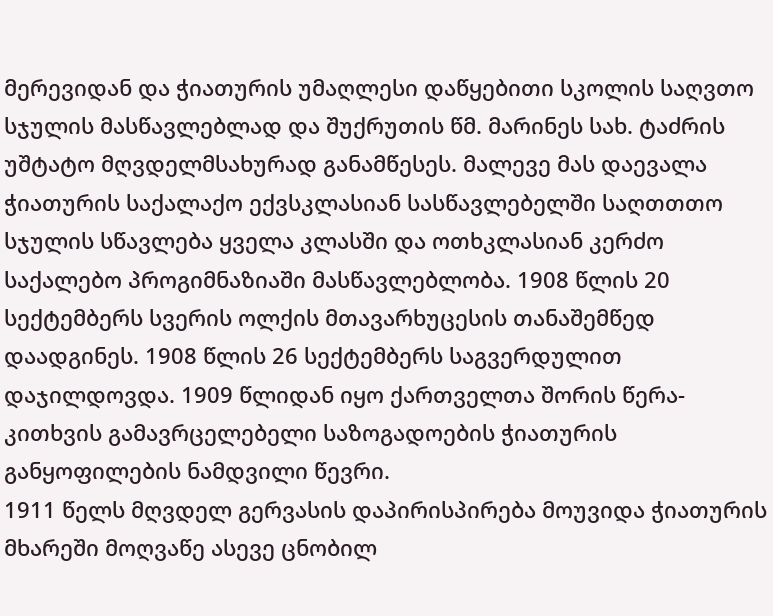მერევიდან და ჭიათურის უმაღლესი დაწყებითი სკოლის საღვთო სჯულის მასწავლებლად და შუქრუთის წმ. მარინეს სახ. ტაძრის უშტატო მღვდელმსახურად განამწესეს. მალევე მას დაევალა ჭიათურის საქალაქო ექვსკლასიან სასწავლებელში საღთთთო სჯულის სწავლება ყველა კლასში და ოთხკლასიან კერძო საქალებო პროგიმნაზიაში მასწავლებლობა. 1908 წლის 20 სექტემბერს სვერის ოლქის მთავარხუცესის თანაშემწედ დაადგინეს. 1908 წლის 26 სექტემბერს საგვერდულით დაჯილდოვდა. 1909 წლიდან იყო ქართველთა შორის წერა-კითხვის გამავრცელებელი საზოგადოების ჭიათურის განყოფილების ნამდვილი წევრი.
1911 წელს მღვდელ გერვასის დაპირისპირება მოუვიდა ჭიათურის მხარეში მოღვაწე ასევე ცნობილ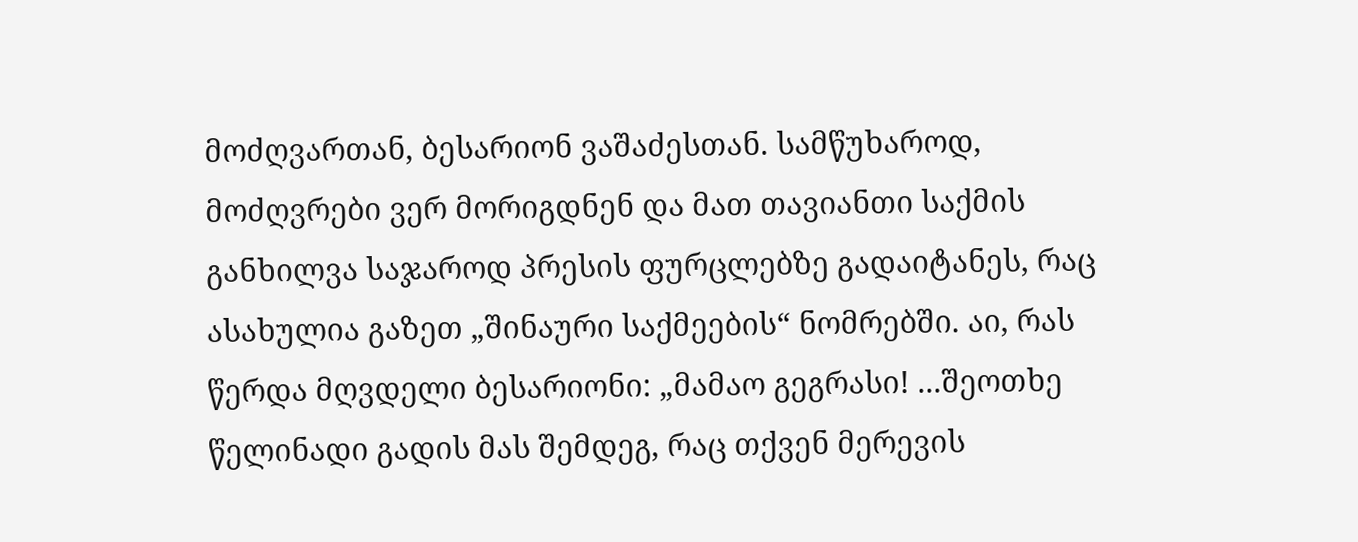მოძღვართან, ბესარიონ ვაშაძესთან. სამწუხაროდ, მოძღვრები ვერ მორიგდნენ და მათ თავიანთი საქმის განხილვა საჯაროდ პრესის ფურცლებზე გადაიტანეს, რაც ასახულია გაზეთ „შინაური საქმეების“ ნომრებში. აი, რას წერდა მღვდელი ბესარიონი: „მამაო გეგრასი! ...შეოთხე წელინადი გადის მას შემდეგ, რაც თქვენ მერევის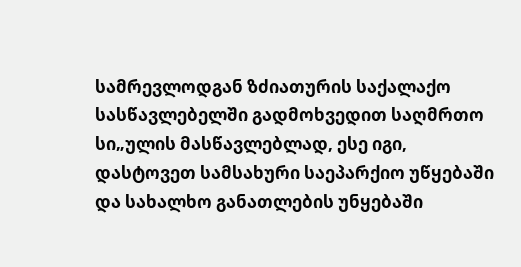სამრევლოდგან ზძიათურის საქალაქო სასწავლებელში გადმოხვედით საღმრთო სი„ულის მასწავლებლად, ესე იგი, დასტოვეთ სამსახური საეპარქიო უწყებაში და სახალხო განათლების უნყებაში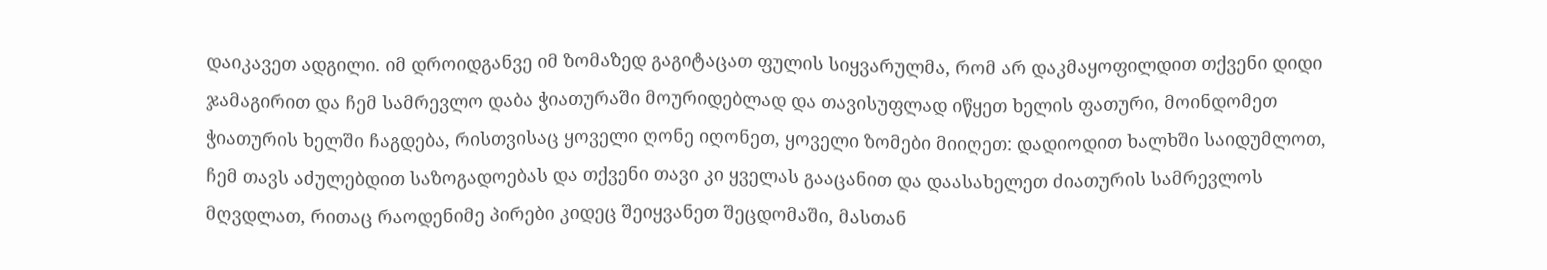დაიკავეთ ადგილი. იმ დროიდგანვე იმ ზომაზედ გაგიტაცათ ფულის სიყვარულმა, რომ არ დაკმაყოფილდით თქვენი დიდი ჯამაგირით და ჩემ სამრევლო დაბა ჭიათურაში მოურიდებლად და თავისუფლად იწყეთ ხელის ფათური, მოინდომეთ ჭიათურის ხელში ჩაგდება, რისთვისაც ყოველი ღონე იღონეთ, ყოველი ზომები მიიღეთ: დადიოდით ხალხში საიდუმლოთ, ჩემ თავს აძულებდით საზოგადოებას და თქვენი თავი კი ყველას გააცანით და დაასახელეთ ძიათურის სამრევლოს მღვდლათ, რითაც რაოდენიმე პირები კიდეც შეიყვანეთ შეცდომაში, მასთან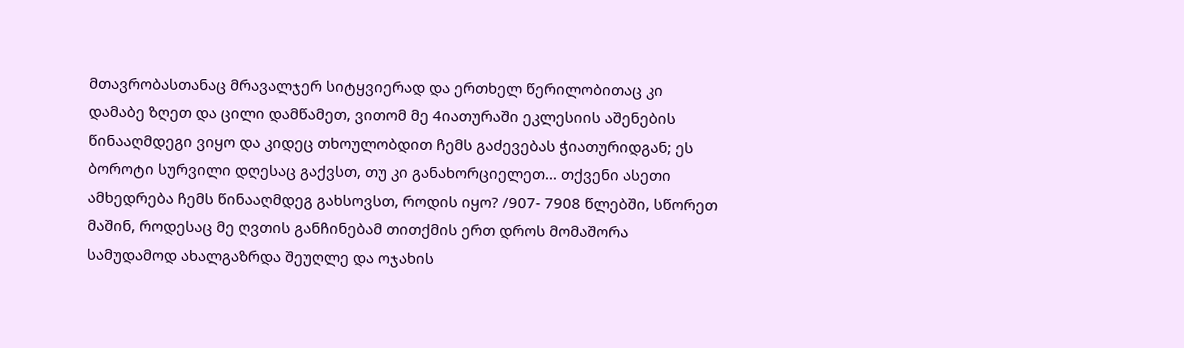მთავრობასთანაც მრავალჯერ სიტყვიერად და ერთხელ წერილობითაც კი დამაბე ზღეთ და ცილი დამწამეთ, ვითომ მე 4იათურაში ეკლესიის აშენების წინააღმდეგი ვიყო და კიდეც თხოულობდით ჩემს გაძევებას ჭიათურიდგან; ეს ბოროტი სურვილი დღესაც გაქვსთ, თუ კი განახორციელეთ... თქვენი ასეთი ამხედრება ჩემს წინააღმდეგ გახსოვსთ, როდის იყო? /907- 7908 წლებში, სწორეთ მაშინ, როდესაც მე ღვთის განჩინებამ თითქმის ერთ დროს მომაშორა სამუდამოდ ახალგაზრდა შეუღლე და ოჯახის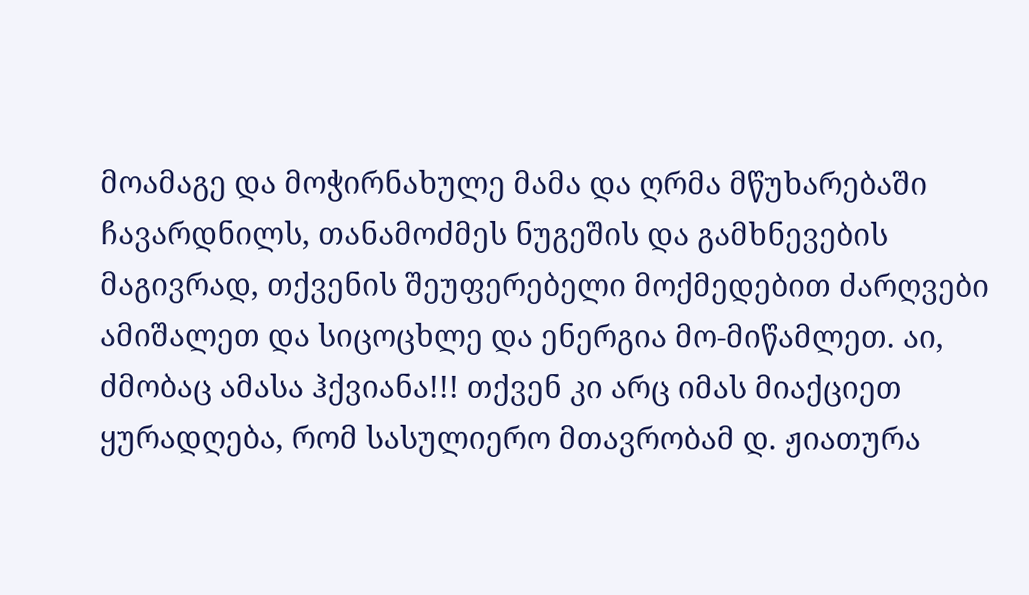მოამაგე და მოჭირნახულე მამა და ღრმა მწუხარებაში ჩავარდნილს, თანამოძმეს ნუგეშის და გამხნევების მაგივრად, თქვენის შეუფერებელი მოქმედებით ძარღვები ამიშალეთ და სიცოცხლე და ენერგია მო-მიწამლეთ. აი, ძმობაც ამასა ჰქვიანა!!! თქვენ კი არც იმას მიაქციეთ ყურადღება, რომ სასულიერო მთავრობამ დ. ჟიათურა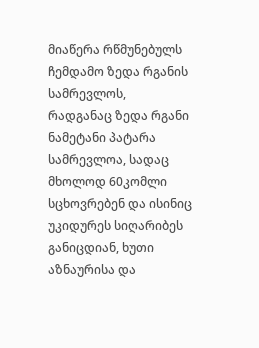მიაწერა რწმუნებულს ჩემდამო ზედა რგანის სამრევლოს, რადგანაც ზედა რგანი ნამეტანი პატარა სამრევლოა, სადაც მხოლოდ 60კომლი სცხოვრებენ და ისინიც უკიდურეს სიღარიბეს განიცდიან, ხუთი აზნაურისა და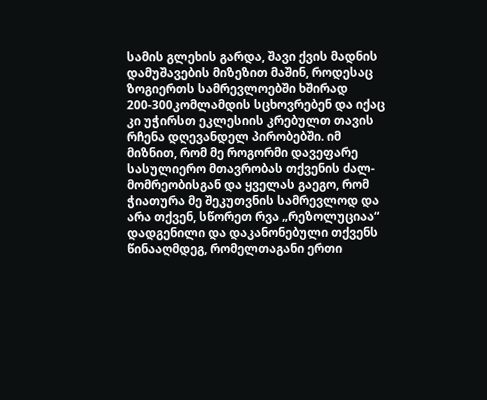სამის გლეხის გარდა, შავი ქვის მადნის დამუშავების მიზეზით მაშინ, როდესაც ზოგიერთს სამრევლოებში ხშირად 200-300კომლამდის სცხოვრებენ და იქაც კი უჭირსთ ეკლესიის კრებულთ თავის რჩენა დღევანდელ პირობებში. იმ მიზნით, რომ მე როგორმი დავეფარე სასულიერო მთავრობას თქვენის ძალ-მომრეობისგან და ყველას გაეგო, რომ ჭიათურა მე შეკუთვნის სამრევლოდ და არა თქვენ, სწორეთ რვა „რეზოლუციაა“ დადგენილი და დაკანონებული თქვენს წინააღმდეგ, რომელთაგანი ერთი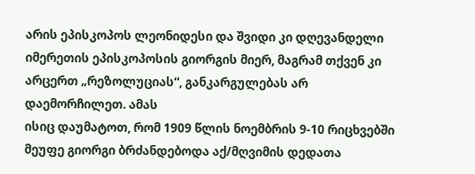არის ეპისკოპოს ლეონიდესი და შვიდი კი დღევანდელი იმერეთის ეპისკოპოსის გიორგის მიერ, მაგრამ თქვენ კი არცერთ „რეზოლუციას“, განკარგულებას არ დაემორჩილეთ. ამას
ისიც დაუმატოთ, რომ 1909 წლის ნოემბრის 9-10 რიცხვებში მეუფე გიორგი ბრძანდებოდა აქ/მღვიმის დედათა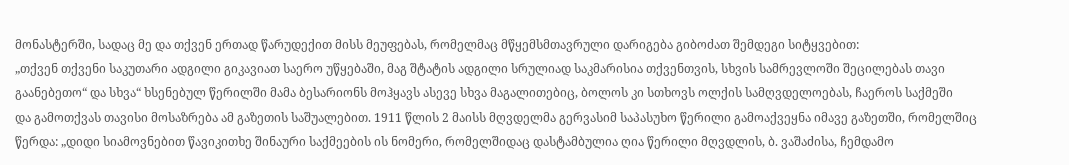მონასტერში, სადაც მე და თქვენ ერთად წარუდექით მისს მეუფებას, რომელმაც მწყემსმთავრული დარიგება გიბოძათ შემდეგი სიტყვებით:
„თქვენ თქვენი საკუთარი ადგილი გიკავიათ საერო უწყებაში, მაგ შტატის ადგილი სრულიად საკმარისია თქვენთვის, სხვის სამრევლოში შეცილებას თავი გაანებეთო“ და სხვა“ ხსენებულ წერილში მამა ბესარიონს მოჰყავს ასევე სხვა მაგალითებიც, ბოლოს კი სთხოვს ოლქის სამღვდელოებას, ჩაეროს საქმეში
და გამოთქვას თავისი მოსაზრება ამ გაზეთის საშუალებით. 1911 წლის 2 მაისს მღვდელმა გერვასიმ საპასუხო წერილი გამოაქვეყნა იმავე გაზეთში, რომელშიც წერდა: „დიდი სიამოვნებით წავიკითხე შინაური საქმეების ის ნომერი, რომელშიდაც დასტამბულია ღია წერილი მღვდლის, ბ. ვაშაძისა, ჩემდამო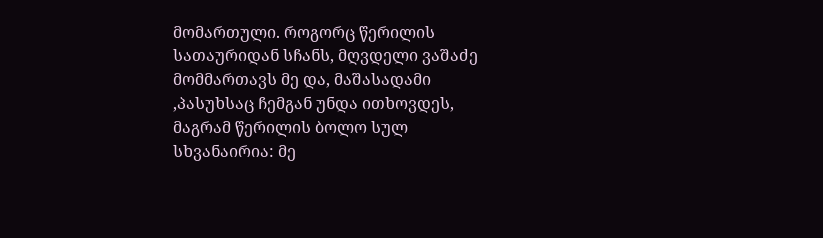მომართული. როგორც წერილის სათაურიდან სჩანს, მღვდელი ვაშაძე მომმართავს მე და, მაშასადამი ,პასუხსაც ჩემგან უნდა ითხოვდეს, მაგრამ წერილის ბოლო სულ სხვანაირია: მე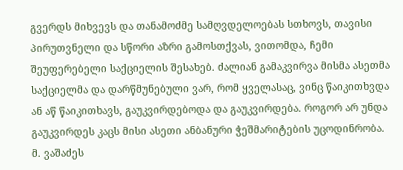გვერდს მიხვევს და თანამოძმე სამღვდელოებას სთხოვს, თავისი პირუთვნელი და სწორი აზრი გამოსთქვას, ვითომდა, ჩემი შეუფერებელი საქციელის შესახებ. ძალიან გამაკვირვა მისმა ასეთმა საქციელმა და დარწმუნებული ვარ, რომ ყველასაც, ვინც წაიკითხვდა ან აწ წაიკითხავს, გაუკვირდებოდა და გაუკვირდება. როგორ არ უნდა გაუკვირდეს კაცს მისი ასეთი ანბანური ჭეშმარიტების უცოდინრობა. მ. ვაშაძეს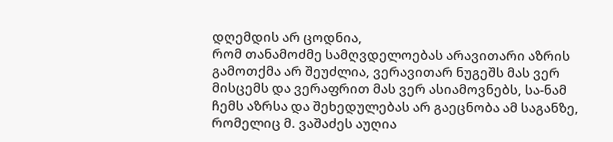დღემდის არ ცოდნია,
რომ თანამოძმე სამღვდელოებას არავითარი აზრის გამოთქმა არ შეუძლია, ვერავითარ ნუგეშს მას ვერ მისცემს და ვერაფრით მას ვერ ასიამოვნებს, სა-ნამ ჩემს აზრსა და შეხედულებას არ გაეცნობა ამ საგანზე, რომელიც მ. ვაშაძეს აუღია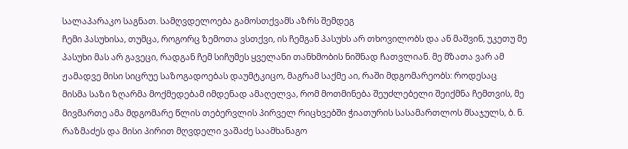სალაპარაკო საგნათ. სამღვდელოება გამოსთქვამს აზრს შემდეგ
ჩემი პასუხისა, თუმცა, როგორც ზემოთა ვსთქვი, ის ჩემგან პასუხს არ თხოვილობს და ან მაშვინ, უკეთუ მე პასუხი მას არ გავეცი, რადგან ჩემ სიჩუმეს ყველანი თანხმობის ნიშნად ჩათვლიან. მე მზათა ვარ ამ ჟამადვე მისი სიცრუე საზოგადოებას დაუმტკიცო, მაგრამ საქმე აი, რაში მდგომარეობს: როდესაც
მისმა საზი ზღარმა მოქმედებამ იმდენად ამაღელვა, რომ მოთმინება შეუძლებელი შეიქმნა ჩემთვის, მე მივმართე ამა მდგომარე წლის თებერვლის პირველ რიცხვებში ჭიათურის სასამართლოს მსაჯულს, ბ. ნ. რაზმაძეს და მისი პირით მღვდელი ვაშაძე საამხანაგო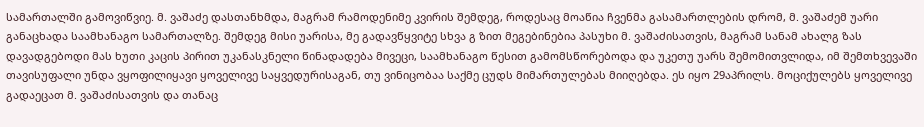სამართალში გამოვიწვიე. მ. ვაშაძე დასთანხმდა, მაგრამ რამოდენიმე კვირის შემდეგ, როდესაც მოაწია ჩვენმა გასამართლების დრომ, მ. ვაშაძემ უარი განაცხადა საამხანაგო სამართალზე. შემდეგ მისი უარისა, მე გადავწყვიტე სხვა გ ზით მეგებინებია პასუხი მ. ვაშაძისათვის, მაგრამ სანამ ახალგ ზას დავადგებოდი მას ხუთი კაცის პირით უკანასკნელი წინადადება მივეცი, საამხანაგო წესით გამომსწორებოდა და უკეთუ უარს შემომითვლიდა, იმ შემთხვევაში თავისუფალი უნდა ვყოფილიყავი ყოველივე საყვედურისაგან, თუ ვინიცობაა საქმე ცუდს მიმართულებას მიიღებდა. ეს იყო 29აპრილს. მოციქულებს ყოველივე გადაეცათ მ. ვაშაძისათვის და თანაც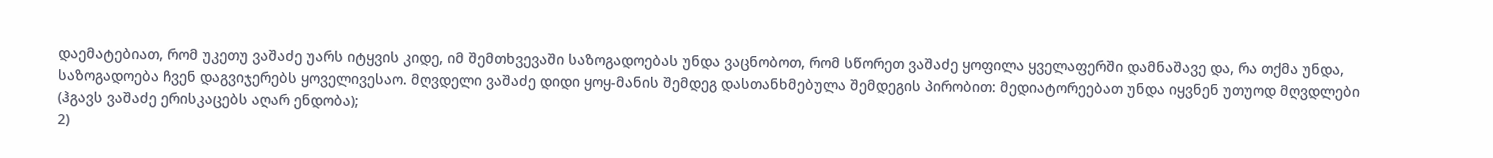დაემატებიათ, რომ უკეთუ ვაშაძე უარს იტყვის კიდე, იმ შემთხვევაში საზოგადოებას უნდა ვაცნობოთ, რომ სწორეთ ვაშაძე ყოფილა ყველაფერში დამნაშავე და, რა თქმა უნდა, საზოგადოება ჩვენ დაგვიჯერებს ყოველივესაო. მღვდელი ვაშაძე დიდი ყოყ-მანის შემდეგ დასთანხმებულა შემდეგის პირობით: მედიატორეებათ უნდა იყვნენ უთუოდ მღვდლები
(ჰგავს ვაშაძე ერისკაცებს აღარ ენდობა);
2)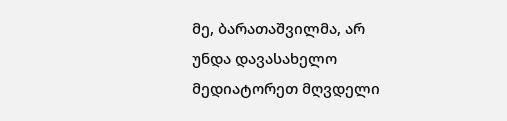მე, ბარათაშვილმა, არ უნდა დავასახელო მედიატორეთ მღვდელი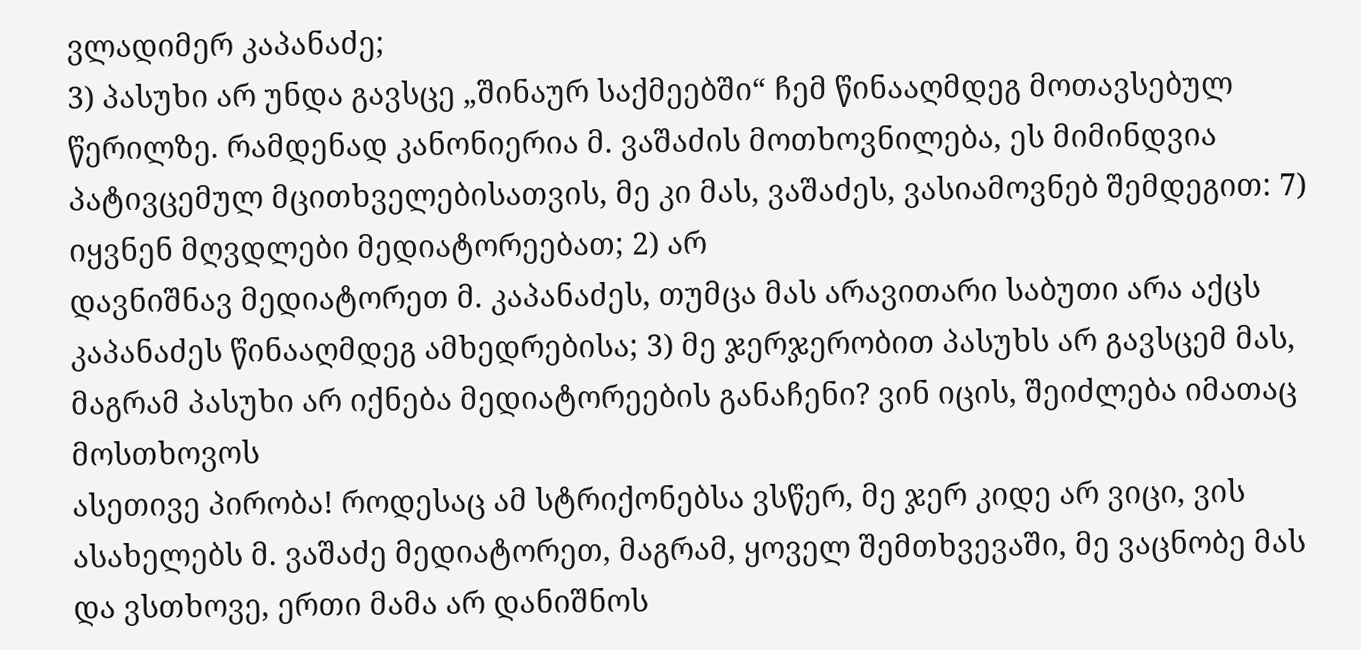ვლადიმერ კაპანაძე;
3) პასუხი არ უნდა გავსცე „შინაურ საქმეებში“ ჩემ წინააღმდეგ მოთავსებულ წერილზე. რამდენად კანონიერია მ. ვაშაძის მოთხოვნილება, ეს მიმინდვია პატივცემულ მცითხველებისათვის, მე კი მას, ვაშაძეს, ვასიამოვნებ შემდეგით: 7) იყვნენ მღვდლები მედიატორეებათ; 2) არ
დავნიშნავ მედიატორეთ მ. კაპანაძეს, თუმცა მას არავითარი საბუთი არა აქცს კაპანაძეს წინააღმდეგ ამხედრებისა; 3) მე ჯერჯერობით პასუხს არ გავსცემ მას, მაგრამ პასუხი არ იქნება მედიატორეების განაჩენი? ვინ იცის, შეიძლება იმათაც მოსთხოვოს
ასეთივე პირობა! როდესაც ამ სტრიქონებსა ვსწერ, მე ჯერ კიდე არ ვიცი, ვის ასახელებს მ. ვაშაძე მედიატორეთ, მაგრამ, ყოველ შემთხვევაში, მე ვაცნობე მას და ვსთხოვე, ერთი მამა არ დანიშნოს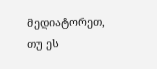მედიატორეთ, თუ ეს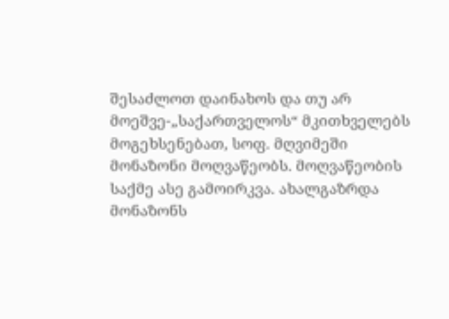შესაძლოთ დაინახოს და თუ არ მოეშვე-„საქართველოს“ მკითხველებს მოგეხსენებათ, სოფ. მღვიმეში მონაზონი მოღვაწეობს. მოღვაწეობის საქმე ასე გამოირკვა. ახალგაზრდა მონაზონს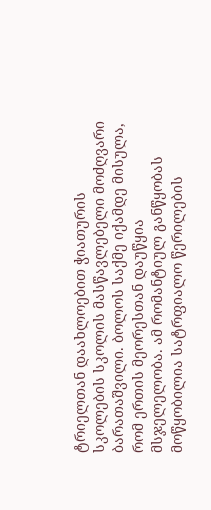ტრიელთან დაახლოებით ჭიათურის სკოლების სკოლის მასწავლებელი მოძღვარი ბარათაშვილი. ბოლოს საქმე იქამდე მისულა, რომ ერთის მეორესთან დაუწყია მსჯელელობა. ამ რომანტიულ განწყობას მოწყობილია სატრფიალო წერილების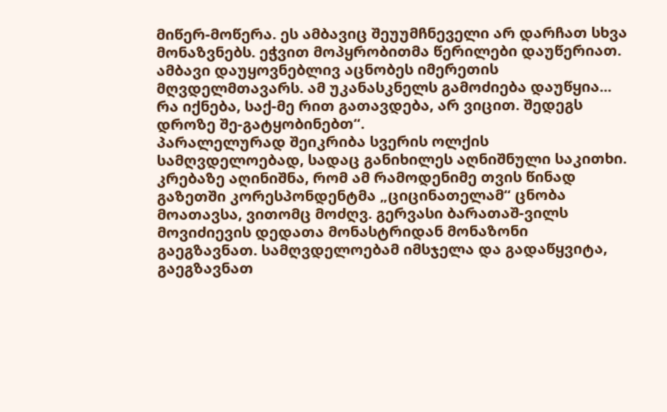მიწერ-მოწერა. ეს ამბავიც შეუუმჩნეველი არ დარჩათ სხვა მონაზვნებს. ეჭვით მოპყრობითმა წერილები დაუწერიათ. ამბავი დაუყოვნებლივ აცნობეს იმერეთის მღვდელმთავარს. ამ უკანასკნელს გამოძიება დაუწყია... რა იქნება, საქ-მე რით გათავდება, არ ვიცით. შედეგს დროზე შე-გატყობინებთ“.
პარალელურად შეიკრიბა სვერის ოლქის სამღვდელოებად, სადაც განიხილეს აღნიშნული საკითხი. კრებაზე აღინიშნა, რომ ამ რამოდენიმე თვის წინად გაზეთში კორესპონდენტმა „ციცინათელამ“ ცნობა მოათავსა, ვითომც მოძღვ. გერვასი ბარათაშ-ვილს მოვიძიევის დედათა მონასტრიდან მონაზონი გაეგზავნათ. სამღვდელოებამ იმსჯელა და გადაწყვიტა, გაეგზავნათ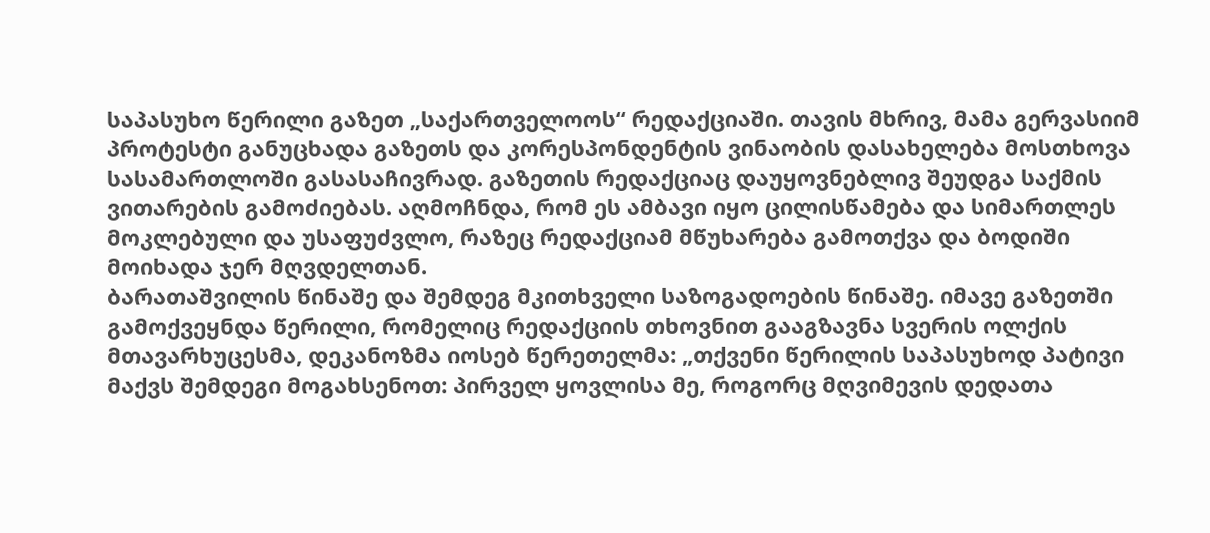საპასუხო წერილი გაზეთ „საქართველოოს“ რედაქციაში. თავის მხრივ, მამა გერვასიიმ პროტესტი განუცხადა გაზეთს და კორესპონდენტის ვინაობის დასახელება მოსთხოვა სასამართლოში გასასაჩივრად. გაზეთის რედაქციაც დაუყოვნებლივ შეუდგა საქმის ვითარების გამოძიებას. აღმოჩნდა, რომ ეს ამბავი იყო ცილისწამება და სიმართლეს მოკლებული და უსაფუძვლო, რაზეც რედაქციამ მწუხარება გამოთქვა და ბოდიში მოიხადა ჯერ მღვდელთან.
ბარათაშვილის წინაშე და შემდეგ მკითხველი საზოგადოების წინაშე. იმავე გაზეთში გამოქვეყნდა წერილი, რომელიც რედაქციის თხოვნით გააგზავნა სვერის ოლქის მთავარხუცესმა, დეკანოზმა იოსებ წერეთელმა: „თქვენი წერილის საპასუხოდ პატივი მაქვს შემდეგი მოგახსენოთ: პირველ ყოვლისა მე, როგორც მღვიმევის დედათა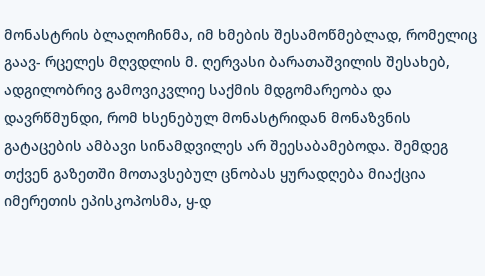მონასტრის ბლაღოჩინმა, იმ ხმების შესამოწმებლად, რომელიც გაავ- რცელეს მღვდლის მ. ღერვასი ბარათაშვილის შესახებ, ადგილობრივ გამოვიკვლიე საქმის მდგომარეობა და დავრწმუნდი, რომ ხსენებულ მონასტრიდან მონაზვნის გატაცების ამბავი სინამდვილეს არ შეესაბამებოდა. შემდეგ თქვენ გაზეთში მოთავსებულ ცნობას ყურადღება მიაქცია იმერეთის ეპისკოპოსმა, ყ-დ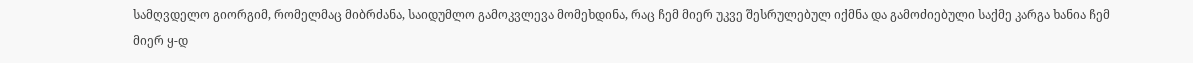სამღვდელო გიორგიმ, რომელმაც მიბრძანა, საიდუმლო გამოკვლევა მომეხდინა, რაც ჩემ მიერ უკვე შესრულებულ იქმნა და გამოძიებული საქმე კარგა ხანია ჩემ მიერ ყ-დ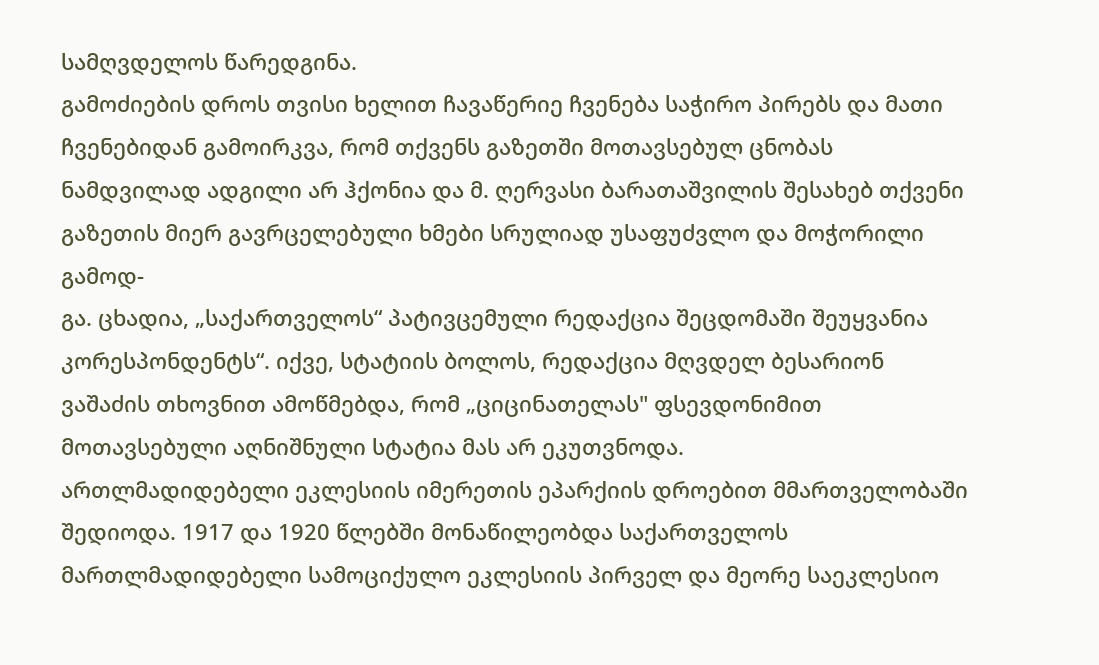სამღვდელოს წარედგინა.
გამოძიების დროს თვისი ხელით ჩავაწერიე ჩვენება საჭირო პირებს და მათი ჩვენებიდან გამოირკვა, რომ თქვენს გაზეთში მოთავსებულ ცნობას ნამდვილად ადგილი არ ჰქონია და მ. ღერვასი ბარათაშვილის შესახებ თქვენი გაზეთის მიერ გავრცელებული ხმები სრულიად უსაფუძვლო და მოჭორილი გამოდ-
გა. ცხადია, „საქართველოს“ პატივცემული რედაქცია შეცდომაში შეუყვანია კორესპონდენტს“. იქვე, სტატიის ბოლოს, რედაქცია მღვდელ ბესარიონ ვაშაძის თხოვნით ამოწმებდა, რომ „ციცინათელას" ფსევდონიმით მოთავსებული აღნიშნული სტატია მას არ ეკუთვნოდა.
ართლმადიდებელი ეკლესიის იმერეთის ეპარქიის დროებით მმართველობაში შედიოდა. 1917 და 1920 წლებში მონაწილეობდა საქართველოს მართლმადიდებელი სამოციქულო ეკლესიის პირველ და მეორე საეკლესიო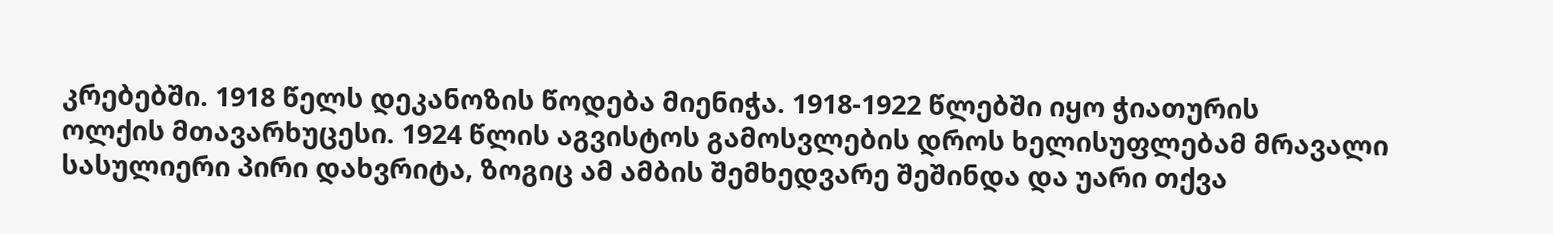კრებებში. 1918 წელს დეკანოზის წოდება მიენიჭა. 1918-1922 წლებში იყო ჭიათურის
ოლქის მთავარხუცესი. 1924 წლის აგვისტოს გამოსვლების დროს ხელისუფლებამ მრავალი სასულიერი პირი დახვრიტა, ზოგიც ამ ამბის შემხედვარე შეშინდა და უარი თქვა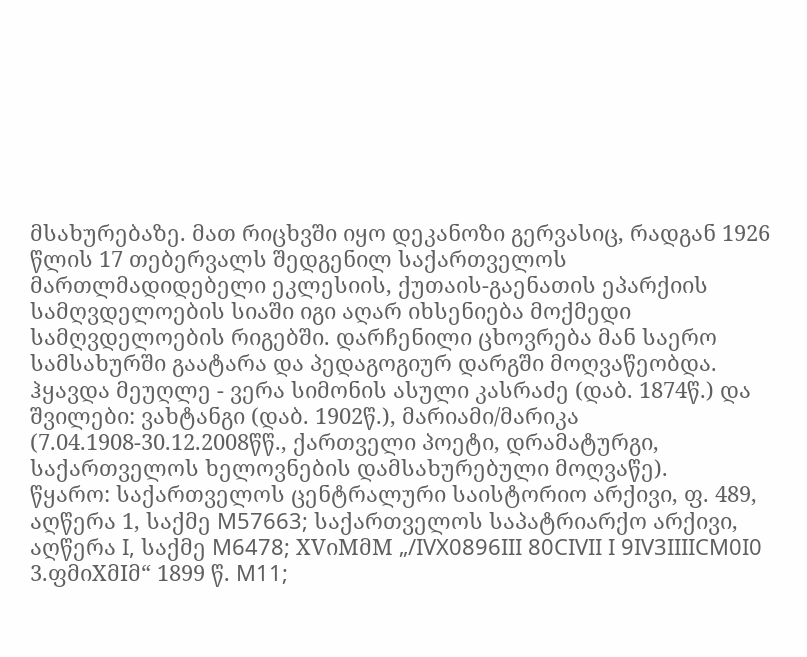მსახურებაზე. მათ რიცხვში იყო დეკანოზი გერვასიც, რადგან 1926 წლის 17 თებერვალს შედგენილ საქართველოს მართლმადიდებელი ეკლესიის, ქუთაის-გაენათის ეპარქიის სამღვდელოების სიაში იგი აღარ იხსენიება მოქმედი სამღვდელოების რიგებში. დარჩენილი ცხოვრება მან საერო სამსახურში გაატარა და პედაგოგიურ დარგში მოღვაწეობდა.
ჰყავდა მეუღლე - ვერა სიმონის ასული კასრაძე (დაბ. 1874წ.) და შვილები: ვახტანგი (დაბ. 1902წ.), მარიამი/მარიკა (7.04.1908-30.12.2008წწ., ქართველი პოეტი, დრამატურგი, საქართველოს ხელოვნების დამსახურებული მოღვაწე).
წყარო: საქართველოს ცენტრალური საისტორიო არქივი, ფ. 489, აღწერა 1, საქმე M57663; საქართველოს საპატრიარქო არქივი, აღწერა I, საქმე M6478; XVიMმM „/IVX0896III 80CIVII I 9IV3IIIICM0I0
3.ფმიXმIმ“ 1899 წ. M11;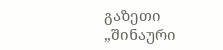გაზეთი „შინაური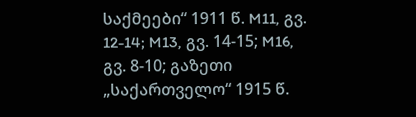საქმეები“ 1911 წ. M11, გვ. 12-14; M13, გვ. 14-15; M16,
გვ. 8-10; გაზეთი „საქართველო“ 1915 წ.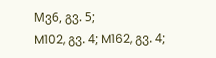Mვ6, გვ. 5;
M102, გვ. 4; M162, გვ. 4;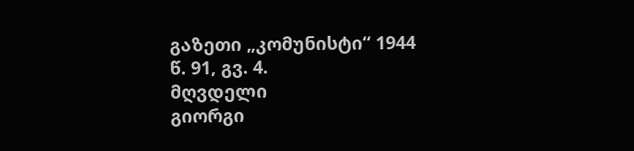გაზეთი „კომუნისტი“ 1944
წ. 91, გვ. 4.
მღვდელი
გიორგი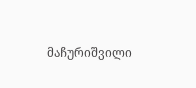მაჩურიშვილი